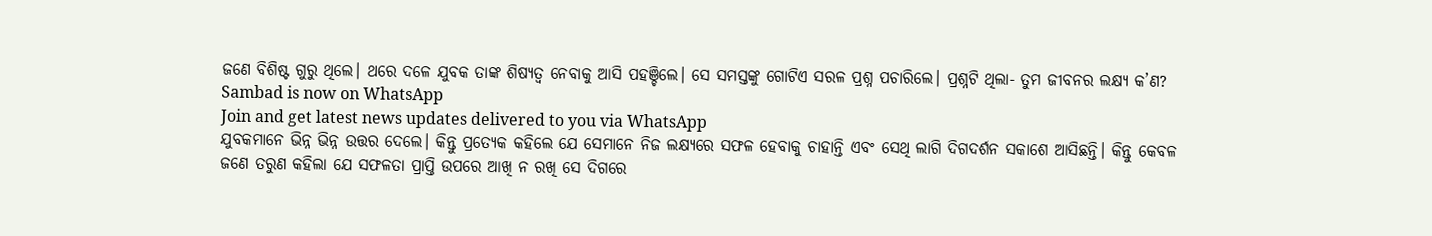ଜଣେ ବିଶିଷ୍ଟ ଗୁରୁ ଥିଲେ। ଥରେ ଦଳେ ଯୁବକ ତାଙ୍କ ଶିଷ୍ୟତ୍ବ ନେବାକୁ ଆସି ପହଞ୍ଚିଲେ। ସେ ସମସ୍ତଙ୍କୁ ଗୋଟିଏ ସରଳ ପ୍ରଶ୍ନ ପଚାରିଲେ। ପ୍ରଶ୍ନଟି ଥିଲା- ତୁମ ଜୀବନର ଲକ୍ଷ୍ୟ କ’ଣ?
Sambad is now on WhatsApp
Join and get latest news updates delivered to you via WhatsApp
ଯୁବକମାନେ ଭିନ୍ନ ଭିନ୍ନ ଉତ୍ତର ଦେଲେ। କିନ୍ତୁ ପ୍ରତ୍ୟେକ କହିଲେ ଯେ ସେମାନେ ନିଜ ଲକ୍ଷ୍ୟରେ ସଫଳ ହେବାକୁ ଚାହାନ୍ତି ଏବଂ ସେଥି ଲାଗି ଦିଗଦର୍ଶନ ସକାଶେ ଆସିଛନ୍ତି। କିନ୍ତୁ କେବଳ ଜଣେ ତରୁଣ କହିଲା ଯେ ସଫଳତା ପ୍ରାପ୍ତି ଉପରେ ଆଖି ନ ରଖି ସେ ଦିଗରେ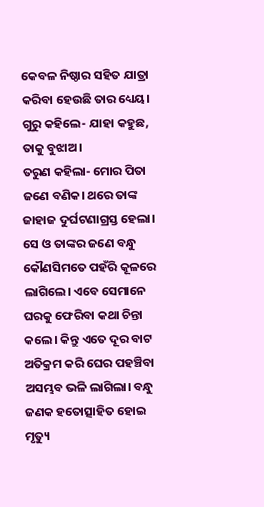କେବଳ ନିଷ୍ଠାର ସହିତ ଯାତ୍ରା କରିବା ହେଉଛି ତାର ଧ୍ୟେୟ।
ଗୁରୁ କହିଲେ- ଯାହା କହୁଛ, ତାକୁ ବୁଝାଅ।
ତରୁଣ କହିଲା- ମୋର ପିତା ଜଣେ ବଣିକ। ଥରେ ତାଙ୍କ ଜାହାଜ ଦୁର୍ଘଟଣାଗ୍ରସ୍ତ ହେଲା। ସେ ଓ ତାଙ୍କର ଜଣେ ବନ୍ଧୁ କୌଣସିମତେ ପହଁରି କୂଳରେ ଲାଗିଲେ। ଏବେ ସେମାନେ ଘରକୁ ଫେରିବା କଥା ଚିନ୍ତା କଲେ। କିନ୍ତୁ ଏତେ ଦୂର ବାଟ ଅତିକ୍ରମ କରି ଘେର ପହଞ୍ଚିବା ଅସମ୍ଭବ ଭଳି ଲାଗିଲା। ବନ୍ଧୁ ଜଣକ ହତୋତ୍ସାହିତ ହୋଇ ମୃତ୍ୟୁ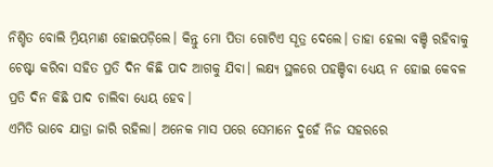ନିଶ୍ଚିତ ବୋଲି ମ୍ରିୟମାଣ ହୋଇପଡ଼ିଲେ। କିନ୍ତୁ ମୋ ପିତା ଗୋଟିଏ ସୂତ୍ର ଦେଲେ। ତାହା ହେଲା ବଞ୍ଚି ରହିବାକୁ ଚେଷ୍ଟା କରିବା ସହିତ ପ୍ରତି ଦିନ କିଛି ପାଦ ଆଗକୁ ଯିବା। ଲକ୍ଷ୍ୟ ସ୍ଥଳରେ ପହଞ୍ଚିବା ଧ୍ୟେୟ ନ ହୋଇ କେବଳ ପ୍ରତି ଦିନ କିଛି ପାଦ ଚାଲିବା ଧ୍ୟେୟ ହେବ।
ଏମିତି ଭାବେ ଯାତ୍ରା ଜାରି ରହିଲା। ଅନେକ ମାସ ପରେ ସେମାନେ ଦୁହେଁ ନିଜ ସହରରେ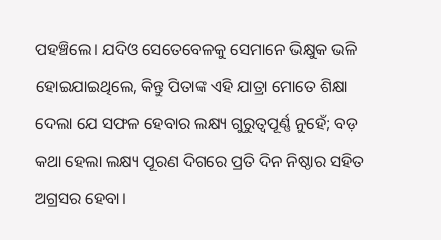ପହଞ୍ଚିଲେ। ଯଦିଓ ସେତେବେଳକୁ ସେମାନେ ଭିକ୍ଷୁକ ଭଳି ହୋଇଯାଇଥିଲେ, କିନ୍ତୁ ପିତାଙ୍କ ଏହି ଯାତ୍ରା ମୋତେ ଶିକ୍ଷା ଦେଲା ଯେ ସଫଳ ହେବାର ଲକ୍ଷ୍ୟ ଗୁରୁତ୍ବପୂର୍ଣ୍ଣ ନୁହେଁ; ବଡ଼ କଥା ହେଲା ଲକ୍ଷ୍ୟ ପୂରଣ ଦିଗରେ ପ୍ରତି ଦିନ ନିଷ୍ଠାର ସହିତ ଅଗ୍ରସର ହେବା।